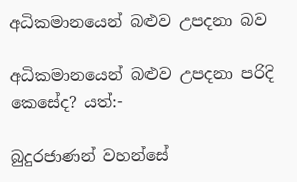අධිකමානයෙන් බළුව උපදනා බව

අධිකමානයෙන් බළුව උපදනා පරිදි කෙසේද? යත්:-

බුදුරජාණන් වහන්සේ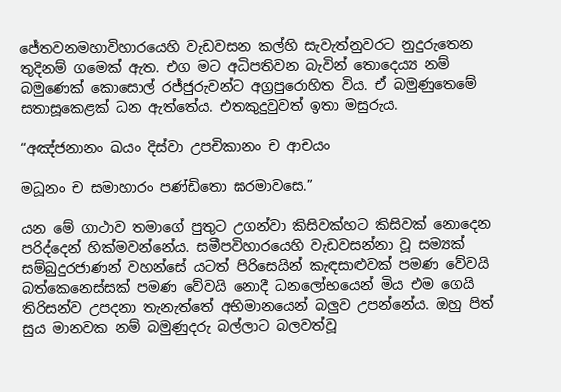ජේතවනමහාවිහාරයෙහි වැඩවසන කල්හි සැවැත්නුවරට නුදුරුතෙන තුදිනම් ගමෙක් ඇත. එග මට අධිපතිවන බැවින් තොදෙය්‍ය නම් බමුණෙක් කොසොල් රජ්ජුරුවන්ට අග්‍රපුරොහිත විය. ඒ බමුණුතෙමේ සතාසූකෙළක් ධන ඇත්තේය. එතකුදුවුවත් ඉතා මසුරුය.

“අඤ්ජනානං ඛයං දිස්වා උපචිකානං ච ආචයං

මධූනං ච සමාහාරං පණ්ඩිතො ඝරමාවසෙ.”

යන මේ ගාථාව තමාගේ පුතුට උගන්වා කිසිවක්හට කිසිවක් නොදෙන පරිද්දෙන් හික්මවන්නේය. සමීපවිහාරයෙහි වැඩවසන්නා වූ සම්‍යක් සම්බුදුරජාණන් වහන්සේ යටත් පිරිසෙයින් කැඳසාළුවක් පමණ වේවයි බත්කෙනෙස්සක් පමණ වේවයි නොදී ධනලෝභයෙන් මිය එම ගෙයි තිරිසන්ව උපදනා තැනැත්තේ අභිමානයෙන් බලුව උපන්නේය. ඔහු පිත් සුය මානවක නම් බමුණුදරු බල්ලාට බලවත්වූ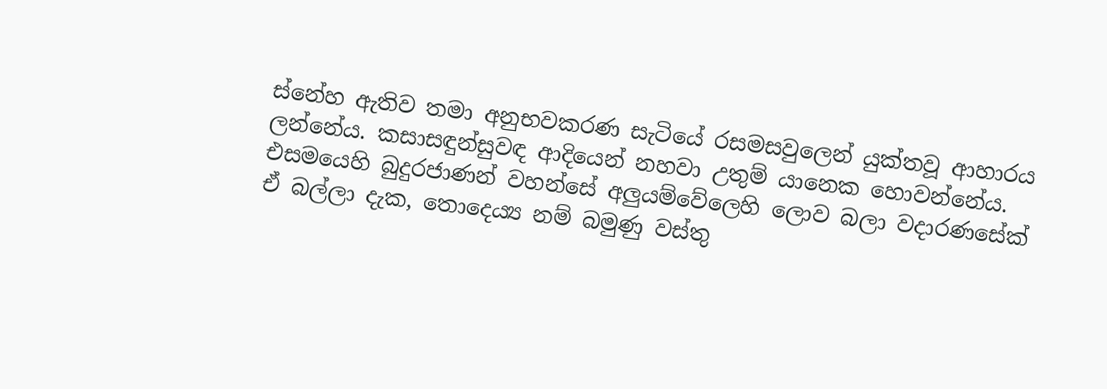ස්නේහ ඇතිව තමා අනුභවකරණ සැටියේ රසමසවුලෙන් යුක්තවූ ආහාරය ලන්නේය. කසාසඳුන්සුවඳ ආදියෙන් නහවා උතුම් යානෙක හොවන්නේය. එසමයෙහි බුදුරජාණන් වහන්සේ අලුයම්වේලෙහි ලොව බලා වදාරණසේක් ඒ බල්ලා දැක, තොදෙය්‍ය නම් බමුණු වස්තු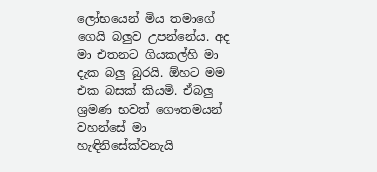ලෝභයෙන් මිය තමාගේ ගෙයි බලුව උපන්නේය. අද මා එතනට ගියකල්හි මා දැක බලු බුරයි. ඕහට මම එක බසක් කියමි. ඒබලු ශ්‍රමණ භවත් ගෞතමයන් වහන්සේ මා හැඳිනිසේක්වනැයි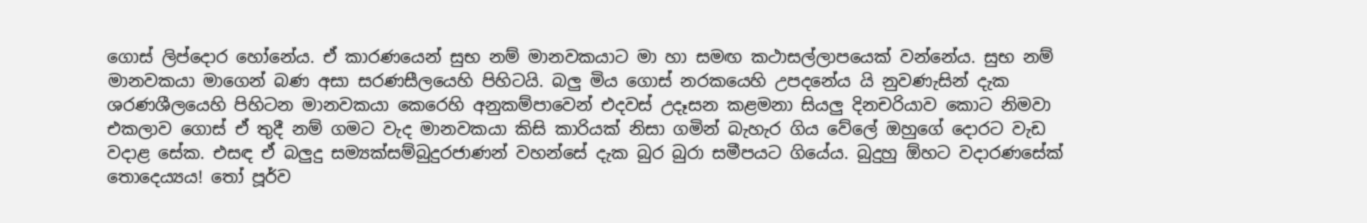ගොස් ලිප්දොර හෝනේය. ඒ කාරණයෙන් සුභ නම් මානවකයාට මා හා සමඟ කථාසල්ලාපයෙක් වන්නේය. සුභ නම් මානවකයා මාගෙන් බණ අසා සරණසීලයෙහි පිහිටයි. බලු මිය ගොස් නරකයෙහි උපදනේය යි නුවණැසින් දැක ශරණශීලයෙහි පිහිටන මානවකයා කෙරෙහි අනුකම්පාවෙන් එදවස් උදෑසන කළමනා සියලු දිනචරියාව කොට නිමවා එකලාව ගොස් ඒ තුදී නම් ගමට වැද මානවකයා කිසි කාරියක් නිසා ගමින් බැහැර ගිය වේලේ ඔහුගේ දොරට වැඩ වදාළ සේක. එසඳ ඒ බලුදු සම්‍යක්සම්බුදුරජාණන් වහන්සේ දැක බුර බුරා සමීපයට ගියේය. බුදුහු ඕහට වදාරණසේක් තොදෙය්‍යය! තෝ පූර්ව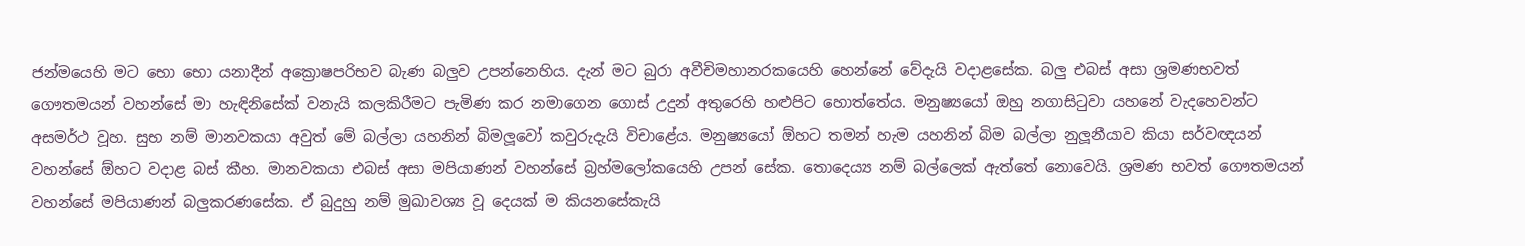ජන්මයෙහි මට භො භො යනාදීන් අක්‍රොෂපරිභව බැණ බලුව උපන්නෙහිය. දැන් මට බුරා අවීචිමහානරකයෙහි හෙන්නේ වේදැයි වදාළසේක. බලු එබස් අසා ශ්‍රමණභවත් ගෞතමයන් වහන්සේ මා හැඳිනිසේක් වනැයි කලකිරීමට පැමිණ කර නමාගෙන ගොස් උදුන් අතුරෙහි හළුපිට හොත්තේය. මනුෂ්‍යයෝ ඔහු නගාසිටුවා යහනේ වැදහෙවන්ට අසමර්ථ වූහ. සුභ නම් මානවකයා අවුත් මේ බල්ලා යහනින් බිමලූවෝ කවුරුදැයි විචාළේය. මනුෂ්‍යයෝ ඕහට තමන් හැම යහනින් බිම බල්ලා නුලූනීයාව කියා සර්වඥයන් වහන්සේ ඕහට වදාළ බස් කීහ. මානවකයා එබස් අසා මපියාණන් වහන්සේ බ්‍රහ්මලෝකයෙහි උපන් සේක. තොදෙය්‍ය නම් බල්ලෙක් ඇත්තේ නොවෙයි. ශ්‍රමණ භවත් ගෞතමයන් වහන්සේ මපියාණන් බලුකරණසේක. ඒ බුදුහු නම් මුඛාවශ්‍ය වූ දෙයක් ම කියනසේකැයි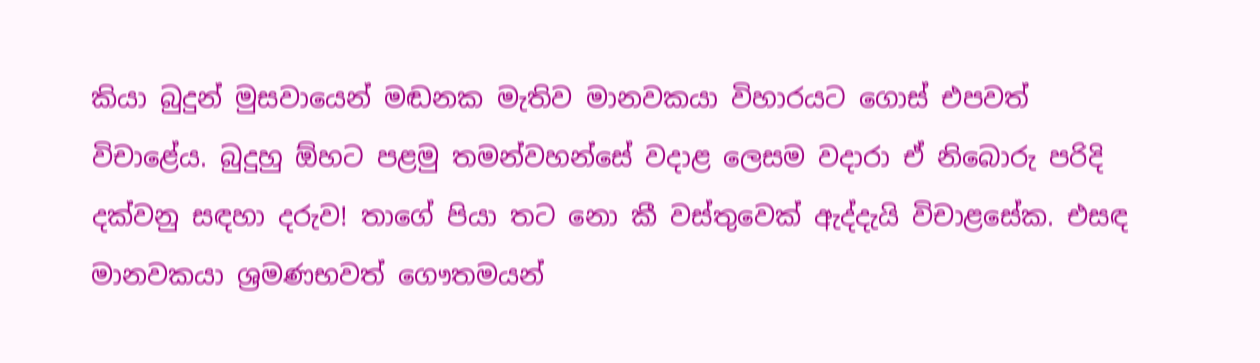කියා බුදුන් මුසවායෙන් මඬනක මැතිව මානවකයා විහාරයට ගොස් එපවත් විචාළේය. බුදුහු ඕහට පළමු තමන්වහන්සේ වදාළ ලෙසම වදාරා ඒ නිබොරු පරිදි දක්වනු සඳහා දරුව! තාගේ පියා තට නො කී වස්තුවෙක් ඇද්දැයි විචාළසේක. එසඳ මානවකයා ශ්‍රමණභවත් ගෞතමයන්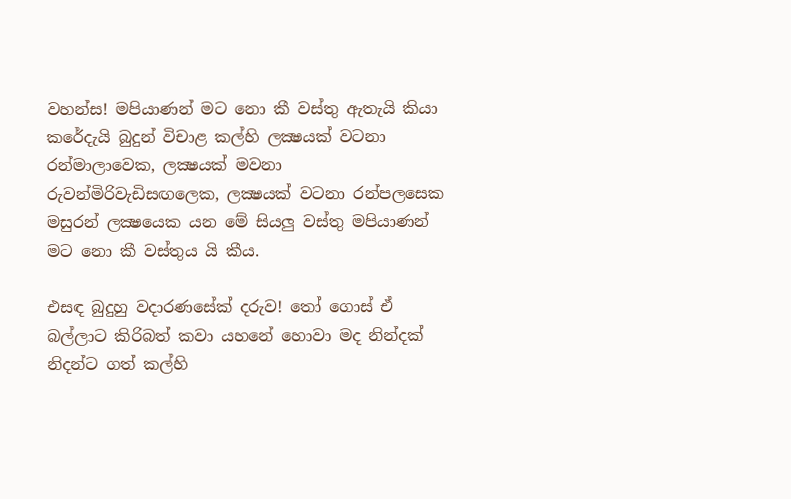වහන්ස! මපියාණන් මට නො කී වස්තු ඇතැයි කියා කරේදැයි බුදුන් විචාළ කල්හි ලක්‍ෂයක් වටනා රන්මාලාවෙක, ලක්‍ෂයක් මවනා රුවන්මිරිවැඩිසඟලෙක, ලක්‍ෂයක් වටනා රන්පලසෙක මසුරන් ලක්‍ෂයෙක යන මේ සියලු වස්තු මපියාණන් මට නො කී වස්තුය යි කීය.

එසඳ බුදුහු වදාරණසේක් දරුව! තෝ ගොස් ඒ බල්ලාට කිරිබත් කවා යහනේ හොවා මද නින්දක් නිදන්ට ගත් කල්හි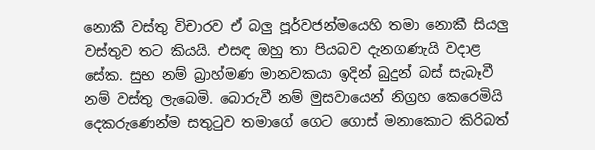නොකී වස්තු විචාරව ඒ බලු පූර්වජන්මයෙහි තමා නොකී සියලු වස්තුව තට කියයි. එසඳ ඔහු තා පියබව දැනගණැයි වදාළ සේක. සුභ නම් බ්‍රාහ්මණ මානවකයා ඉදින් බුදුන් බස් සැබෑවී නම් වස්තු ලැබෙමි. බොරුවී නම් මුසවායෙන් නිග්‍රහ කෙරෙමියි දෙකරුණෙන්ම සතුටුව තමාගේ ගෙට ගොස් මනාකොට කිරිබත්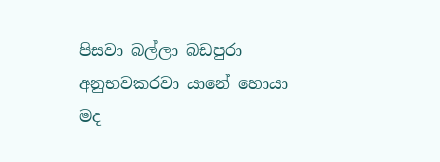පිසවා බල්ලා බඩපුරා අනුභවකරවා යානේ හොයා මද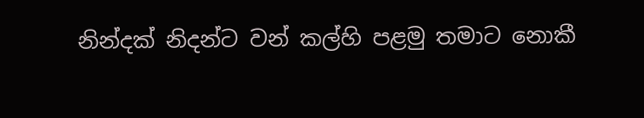නින්දක් නිදන්ට වන් කල්හි පළමු තමාට නොකී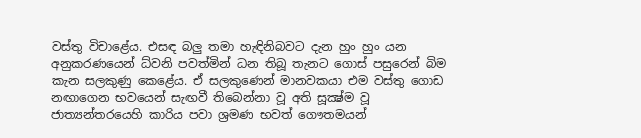වස්තු විචාළේය. එසඳ බලු තමා හැඳිනිබවට දැන හුං හුං යන අනුකරණයෙන් ධ්වනි පවත්මින් ධන තිබූ තැනට ගොස් පසුරෙන් බිම කැන සලකුණු කෙළේය. ඒ සලකුණෙන් මානවකයා එම වස්තු ගොඩ නඟාගෙන භවයෙන් සැඟවී තිබෙන්නා වූ අති සූක්‍ෂ්ම වූ ජාත්‍යන්තරයෙහි කාරිය පවා ශ්‍රමණ භවත් ගෞතමයන්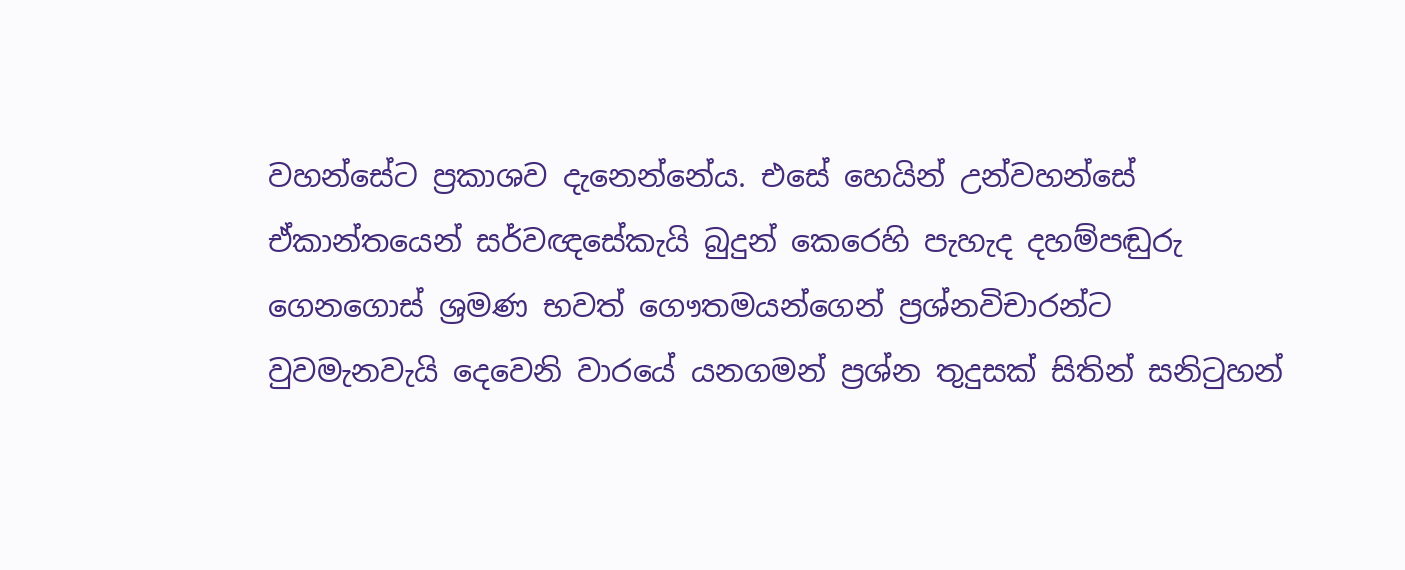වහන්සේට ප්‍රකාශව දැනෙන්නේය. එසේ හෙයින් උන්වහන්සේ ඒකාන්තයෙන් සර්වඥසේකැයි බුදුන් කෙරෙහි පැහැද දහම්පඬුරු ගෙනගොස් ශ්‍රමණ භවත් ගෞතමයන්ගෙන් ප්‍රශ්නවිචාරන්ට වුවමැනවැයි දෙවෙනි වාරයේ යනගමන් ප්‍රශ්න තුදුසක් සිතින් සනිටුහන්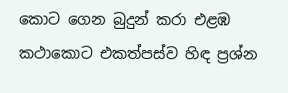කොට ගෙන බුදුන් කරා එළඹ කථාකොට එකත්පස්ව හිඳ ප්‍රශ්න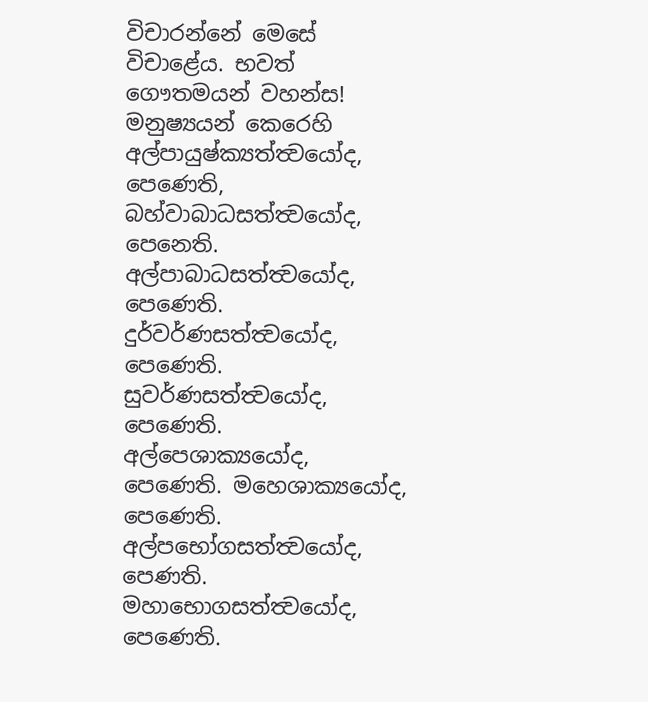විචාරන්නේ මෙසේ විචාළේය. භවත් ගෞතමයන් වහන්ස! මනුෂ්‍යයන් කෙරෙහි අල්පායුෂ්ක්‍යත්ත්‍වයෝද, පෙණෙති, බහ්වාබාධසත්ත්‍වයෝද, පෙනෙති. අල්පාබාධසත්ත්‍වයෝද, පෙණෙති. දුර්වර්ණසත්ත්‍වයෝද, පෙණෙති. සුවර්ණසත්ත්‍වයෝද, පෙණෙති. අල්පෙශාක්‍යයෝද, පෙණෙති. මහෙශාක්‍යයෝද, පෙණෙති. අල්පභෝගසත්ත්‍වයෝද, පෙණති. මහාභොගසත්ත්‍වයෝද, පෙණෙති.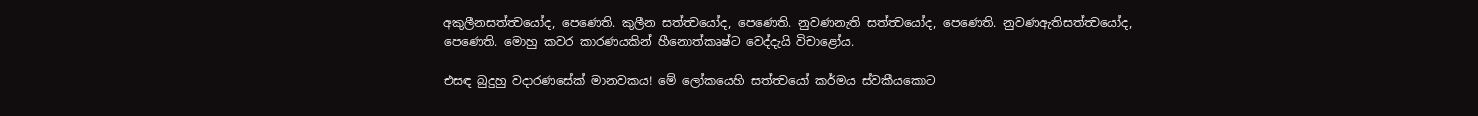අකුලීනසත්ත්‍වයෝද, පෙණෙති. කුලීන සත්ත්‍වයෝද, පෙණෙති. නුවණනැති සත්ත්‍වයෝද, පෙණෙති. නුවණඇතිසත්ත්‍වයෝද, පෙණෙති. මොහු කවර කාරණයකින් හීනොත්කෘෂ්ට වෙද්දැයි විචාළෝය.

එසඳ බුදුහු වදාරණසේක් මානවකය! මේ ලෝකයෙහි සත්ත්‍වයෝ කර්මය ස්වකීයකොට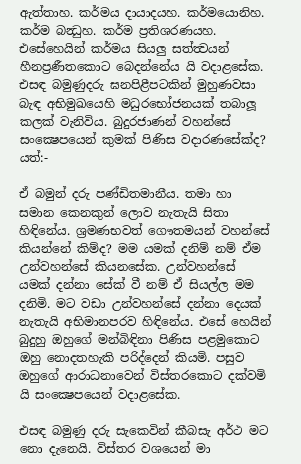ඇත්තාහ. කර්මය දායාදයහ. කර්මයොනිහ. කර්ම බන්‍ධුහ. කර්ම ප්‍රතිශරණයහ. එසේහෙයින් කර්මය සියලු සත්ත්‍වයන් හීනප්‍රණීතකොට බෙදන්නේය යි වදාළසේක. එසඳ බමුණුදරු ඝනපිළීපටකින් මුහුණවසා බැඳ අභිමුඛයෙහි මධුරභෝජනයක් තබාලූ කලක් වැනිවිය. බුදුරජාණන් වහන්සේ සංක්‍ෂෙපයෙන් කුමක් පිණිස වදාරණසේක්ද? යත්:-

ඒ බමුන් දරු පණ්ඩිතමානීය. තමා හා සමාන කෙනකුන් ලොව නැතැයි සිතා හිඳිනේය. ශ්‍රමණභවත් ගෞතමයන් වහන්සේ කියන්නේ කිම්ද? මම යමක් දනිම් නම් ඒම උන්වහන්සේ කියනසේක. උන්වහන්සේ යමක් දන්නා සේක් වී නම් ඒ සියල්ල මම දනිමි. මට වඩා උන්වහන්සේ දන්නා දෙයක් නැතැයි අභිමානපරව හිඳිනේය. එසේ හෙයින් බුදුහු ඔහුගේ මන්බිඳිනා පිණිස පළමුකොට ඔහු නොදතහැකි පරිද්දෙන් කියමි. පසුව ඔහුගේ ආරාධනාවෙන් විස්තරකොට දක්වමි යි සංක්‍ෂෙපයෙන් වදාළසේක.

එසඳ බමුණු දරු සැකෙවින් කීබසැ අර්ථ මට නො දැනෙයි. විස්තර වශයෙන් මා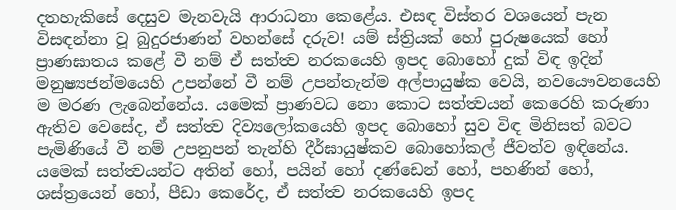දතහැකිසේ දෙසුව මැනවැයි ආරාධනා කෙළේය. එසඳ විස්තර වශයෙන් පැන විසඳන්නා වූ බුදුරජාණන් වහන්සේ දරුව! යම් ස්ත්‍රියක් හෝ පුරුෂයෙක් හෝ ප්‍රාණඝාතය කළේ වී නම් ඒ සත්ත්‍ව නරකයෙහි ඉපද බොහෝ දුක් විඳ ඉදින් මනුෂ්‍යජන්මයෙහි උපන්නේ වී නම් උපන්තැන්ම අල්පායුෂ්ක වෙයි, නවයෞවනයෙහි ම මරණ ලැබෙන්නේය. යමෙක් ප්‍රාණවධ නො කොට සත්ත්‍වයන් කෙරෙහි කරුණා ඇතිව වෙසේද, ඒ සත්ත්‍ව දිව්‍යලෝකයෙහි ඉපද බොහෝ සුව විඳ මිනිසත් බවට පැමිණියේ වී නම් උපනුපන් තැන්හි දීර්ඝායුෂ්කව බොහෝකල් ජීවත්ව ඉඳිනේය. යමෙක් සත්ත්‍වයන්ට අතින් හෝ, පයින් හෝ දණ්ඩෙන් හෝ, පහණින් හෝ, ශස්ත්‍රයෙන් හෝ, පීඩා කෙරේද, ඒ සත්ත්‍ව නරකයෙහි ඉපද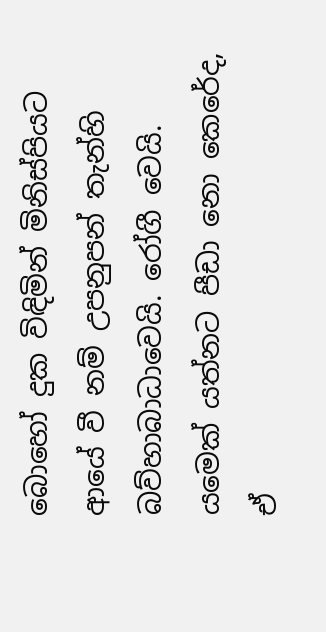බොහෝ දුක විඳිමින් මිනිස්පියට ආයේ වී නම් උපනුපන් තැන්හි බව්හාබාධාවෙයි. රෝගී වෙයි. යමෙක් යත්නට පීඩා නො කෙරේද, ඒ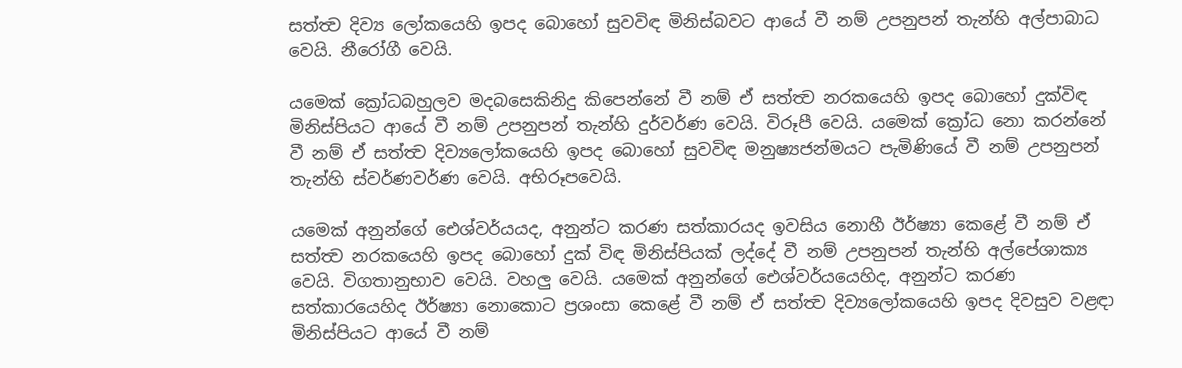සත්ත්‍ව දිව්‍ය ලෝකයෙහි ඉපද බොහෝ සුවවිඳ මිනිස්බවට ආයේ වී නම් උපනුපන් තැන්හි අල්පාබාධ වෙයි. නීරෝගී වෙයි.

යමෙක් ක්‍රෝධබහුලව මදබසෙකිනිදු කිපෙන්නේ වී නම් ඒ සත්ත්‍ව නරකයෙහි ඉපද බොහෝ දුක්විඳ මිනිස්පියට ආයේ වී නම් උපනුපන් තැන්හි දුර්වර්ණ වෙයි. විරූපී වෙයි. යමෙක් ක්‍රෝධ නො කරන්නේ වී නම් ඒ සත්ත්‍ව දිව්‍යලෝකයෙහි ඉපද බොහෝ සුවවිඳ මනුෂ්‍යජන්මයට පැමිණියේ වී නම් උපනුපන් තැන්හි ස්වර්ණවර්ණ වෙයි. අභිරූපවෙයි.

යමෙක් අනුන්ගේ ඓශ්වර්යයද, අනුන්ට කරණ සත්කාරයද ඉවසිය නොහී ඊර්ෂ්‍යා කෙළේ වී නම් ඒ සත්ත්‍ව නරකයෙහි ඉපද බොහෝ දුක් විඳ මිනිස්පියක් ලද්දේ වී නම් උපනුපන් තැන්හි අල්පේශාක්‍ය වෙයි. විගතානුභාව වෙයි. වහලු වෙයි. යමෙක් අනුන්ගේ ඓශ්වර්යයෙහිද, අනුන්ට කරණ සත්කාරයෙහිද ඊර්ෂ්‍යා නොකොට ප්‍රශංසා කෙළේ වී නම් ඒ සත්ත්‍ව දිව්‍යලෝකයෙහි ඉපද දිවසුව වළඳා මිනිස්පියට ආයේ වී නම්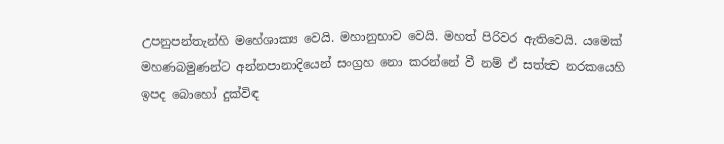උපනුපන්තැන්හි මහේශාක්‍ය වෙයි. මහානුභාව වෙයි. මහත් පිරිවර ඇතිවෙයි. යමෙක් මහණබමුණන්ට අන්නපානාදියෙන් සංග්‍රහ නො කරන්නේ වී නම් ඒ සත්ත්‍ව නරකයෙහි ඉපද බොහෝ දුක්විඳ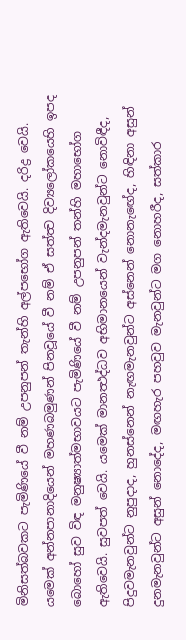මිනිසත්බවකට පැමිණියේ වී නම් උපනුපන් තැන්හි අල්පභෝග ඇතිවෙයි. දරිද්‍ර වෙයි. යමෙක් අන්නපානාදියෙන් මහණබමුණන් පිනවූයේ වී නම් ඒ සත්ත්‍ව දිව්‍යලෝකයෙහි ඉපද බොහෝ සුව විඳ මනුෂ්‍යාත්මභාවයට පැමිණියේ වී නම් උපනුපන් තන්හි මහාභෝග ඇතිවෙයි. සුවපත් වෙයි. යමෙක් මානත්‍ථද්ධව අභිමානයෙන් වැන්දමැනවුන්ට නොවිඳීද, පිදුවමැනවුන්ට නුපුදාද, හුනස්නෙන් නැඟමැනවුන්ට අස්නෙන් නොනැඟේද, හිඳිනා අසුන් දුනමැනවුන්ට අසුන් නොදේද, මඟහැර පහවුව මැනවුන්ට මග නොහරීද, සත්කාර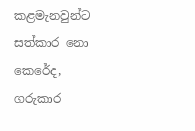කළමැනවුන්ට සත්කාර නො කෙරේද, ගරුකාර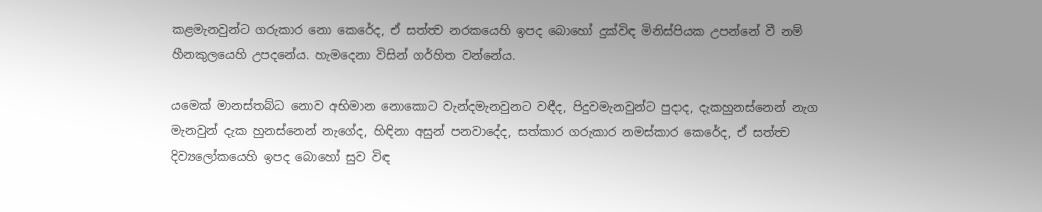කළමැනවුන්ට ගරුකාර නො කෙරේද, ඒ සත්ත්‍ව නරකයෙහි ඉපද බොහෝ දුක්විඳ මිනිස්පියක උපන්නේ වී නම් හීනකුලයෙහි උපදනේය. හැමදෙනා විසින් ගර්හිත වන්නේය.

යමෙක් මානස්තබ්ධ නොව අභිමාන නොකොට වැන්දමැනවුනට වඳීද, පිදුවමැනවුන්ට පුදාද, දැකහුනස්නෙන් නැග මැනවුන් දැක හුනස්නෙන් නැගේද, හිඳිනා අසුන් පනවාදේද, සත්කාර ගරුකාර නමස්කාර කෙරේද, ඒ සත්ත්‍ව දිව්‍යලෝකයෙහි ඉපද බොහෝ සුව විඳ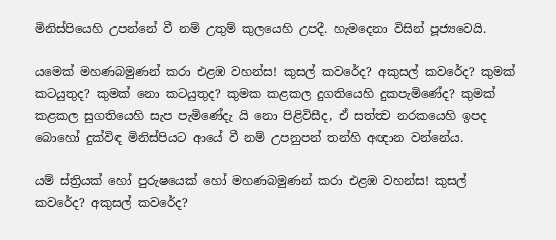මිනිස්පියෙහි උපන්නේ වී නම් උතුම් කුලයෙහි උපදී. හැමදෙනා විසින් පූජ්‍යවෙයි.

යමෙක් මහණබමුණන් කරා එළඹ වහන්ස! කුසල් කවරේද? අකුසල් කවරේද? කුමක් කටයුතුද? කුමක් නො කටයුතුද? කුමක කළකල දුගතියෙහි දුකපැමිණේද? කුමක් කළකල සුගතියෙහි සැප පැමිණේදැ යි නො පිළිවිසීද, ඒ සත්ත්‍ව නරකයෙහි ඉපද බොහෝ දුක්විඳ මිනිස්පියට ආයේ වී නම් උපනුපන් තන්හි අඥාන වන්නේය.

යම් ස්ත්‍රියක් හෝ පුරුෂයෙක් හෝ මහණබමුණන් කරා එළඹ වහන්ස! කුසල් කවරේද? අකුසල් කවරේද?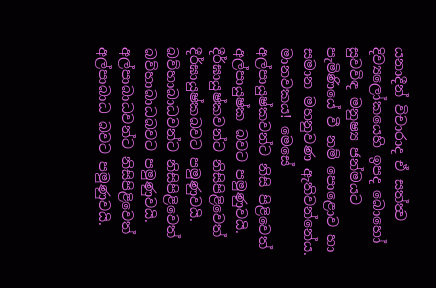යනාදීන් විචාරාද ඒ සත්ත්‍ව දිව්‍යලෝකයෙහි ඉපද බොහෝ සුවවිඳ මනුෂ්‍ය ජන්මයට පැමිණියේ වී නම් පොළොව හා සමාන මහනුවණ ඇතිවන්නේය. මානවකය! මෙසේ අල්පායුෂ්කවන්ට නිසි පිළිවෙත් අල්පායුෂ්ක බවට පමුණුවයි. දීර්ඝායුෂ්කවන්ට නිසිපිළිවෙත් දීර්ඝායුෂ්කබවට පමුණුවයි. බව්හාබාධවන්ට නිසිපිළිවෙත් බව්හාබාධබවට පමුණුවයි. අල්පාබාධවන්ට නිසිපිළිවෙත් අල්පාබාධ බවට පමුණුවයි.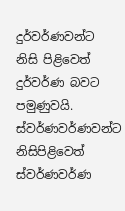දුර්වර්ණවන්ට නිසි පිළිවෙත් දුර්වර්ණ බවට පමුණුවයි. ස්වර්ණවර්ණවන්ට නිසිපිළිවෙත් ස්වර්ණවර්ණ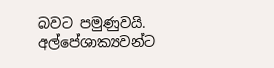බවට පමුණුවයි. අල්පේශාක්‍යවන්ට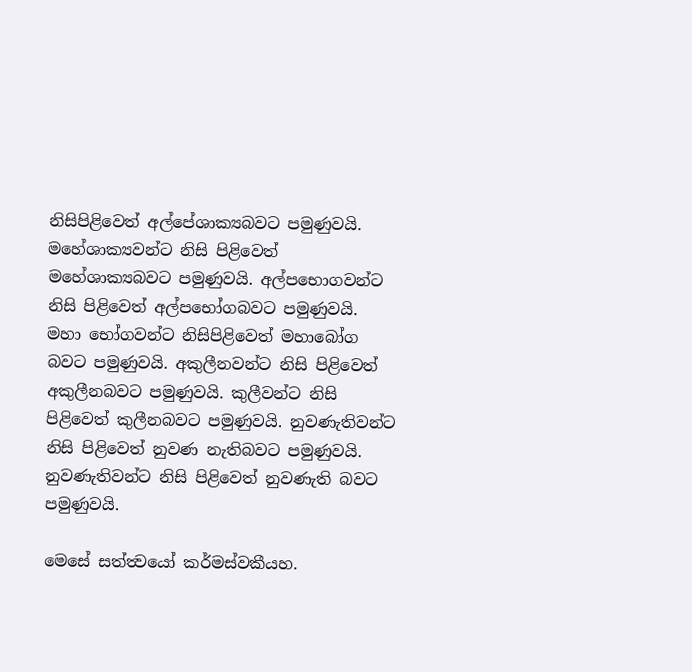නිසිපිළිවෙත් අල්පේශාක්‍යබවට පමුණුවයි. මහේශාක්‍යවන්ට නිසි පිළිවෙත් මහේශාක්‍යබවට පමුණුවයි. අල්පභොගවන්ට නිසි පිළිවෙත් අල්පභෝගබවට පමුණුවයි. මහා භෝගවන්ට නිසිපිළිවෙත් මහාබෝග බවට පමුණුවයි. අකුලීනවන්ට නිසි පිළිවෙත් අකුලීනබවට පමුණුවයි. කුලීවන්ට නිසි පිළිවෙත් කුලීනබවට පමුණුවයි. නුවණැතිවන්ට නිසි පිළිවෙත් නුවණ නැතිබවට පමුණුවයි. නුවණැතිවන්ට නිසි පිළිවෙත් නුවණැති බවට පමුණුවයි.

මෙසේ සත්ත්‍වයෝ කර්මස්වකීයහ.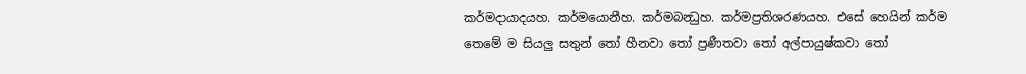කර්මදායාදයහ. කර්මයොනීහ. කර්මබන්‍ධුහ. කර්මප්‍රතිශරණයහ. එසේ හෙයින් කර්ම තෙමේ ම සියලු සතුන් තෝ හීනවා තෝ ප්‍රණීතවා තෝ අල්පායුෂ්කවා තෝ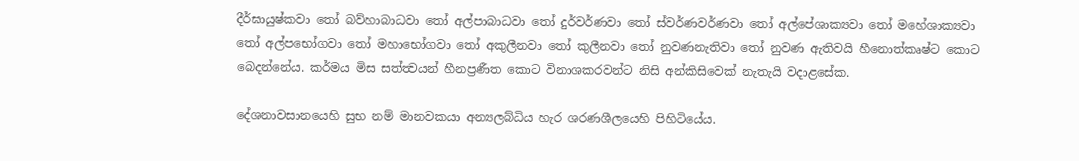දීර්ඝායුෂ්කවා තෝ බව්හාබාධවා තෝ අල්පාබාධවා තෝ දුර්වර්ණවා තෝ ස්වර්ණවර්ණවා තෝ අල්පේශාක්‍යවා තෝ මහේශාක්‍යවා තෝ අල්පභෝගවා තෝ මහාභෝගවා තෝ අකුලීනවා තෝ කුලීනවා තෝ නුවණනැතිවා තෝ නුවණ ඇතිවයි හීනොත්කෘෂ්ට කොට බෙදන්නේය. කර්මය මිස සත්ත්‍වයන් හීනප්‍රණීත කොට විනාශකරවන්ට නිසි අන්කිසිවෙක් නැතැයි වදාළසේක.

දේශනාවසානයෙහි සුභ නම් මානවකයා අන්‍යලබ්ධිය හැර ශරණශීලයෙහි පිහිටියේය.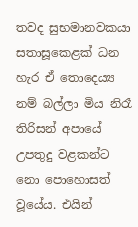තවද සුභමානවකයා සතාසූකෙළක් ධන හැර ඒ තොදෙය්‍ය නම් බල්ලා මිය නිරෑ තිරිසන් අපායේ උපතුදු වළකන්ට නො පොහොසත් වූයේය. එයින්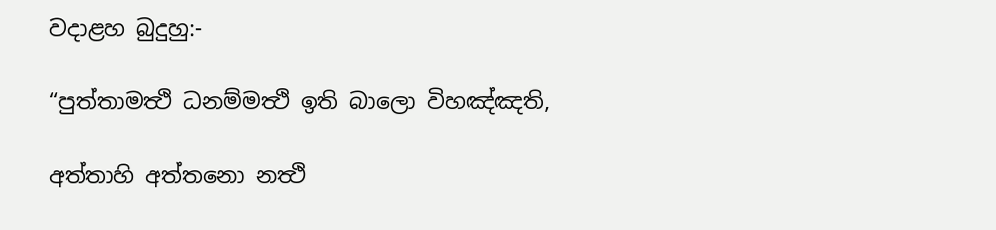වදාළහ බුදුහු:-

“පුත්තාමත්‍ථි ධනම්මත්‍ථි ඉති බාලො විහඤ්ඤති,

අත්තාහි අත්තනො නත්‍ථි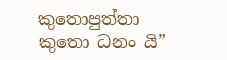කුතොපුත්තා කුතො ධනං යි”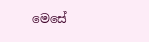මෙසේ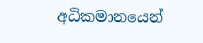අධිකමානයෙන්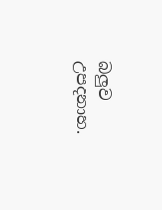බලුව උපදනාහ.